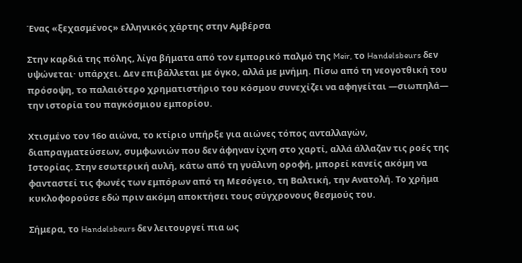Ένας «ξεχασμένος» ελληνικός χάρτης στην Αμβέρσα

Στην καρδιά της πόλης, λίγα βήματα από τον εμπορικό παλμό της Meir, το Handelsbeurs δεν υψώνεται· υπάρχει. Δεν επιβάλλεται με όγκο, αλλά με μνήμη. Πίσω από τη νεογοτθική του πρόσοψη, το παλαιότερο χρηματιστήριο του κόσμου συνεχίζει να αφηγείται —σιωπηλά— την ιστορία του παγκόσμιου εμπορίου.

Χτισμένο τον 16ο αιώνα, το κτίριο υπήρξε για αιώνες τόπος ανταλλαγών, διαπραγματεύσεων, συμφωνιών που δεν άφηναν ίχνη στο χαρτί, αλλά άλλαζαν τις ροές της Ιστορίας. Στην εσωτερική αυλή, κάτω από τη γυάλινη οροφή, μπορεί κανείς ακόμη να φανταστεί τις φωνές των εμπόρων από τη Μεσόγειο, τη Βαλτική, την Ανατολή. Το χρήμα κυκλοφορούσε εδώ πριν ακόμη αποκτήσει τους σύγχρονους θεσμούς του.

Σήμερα, το Handelsbeurs δεν λειτουργεί πια ως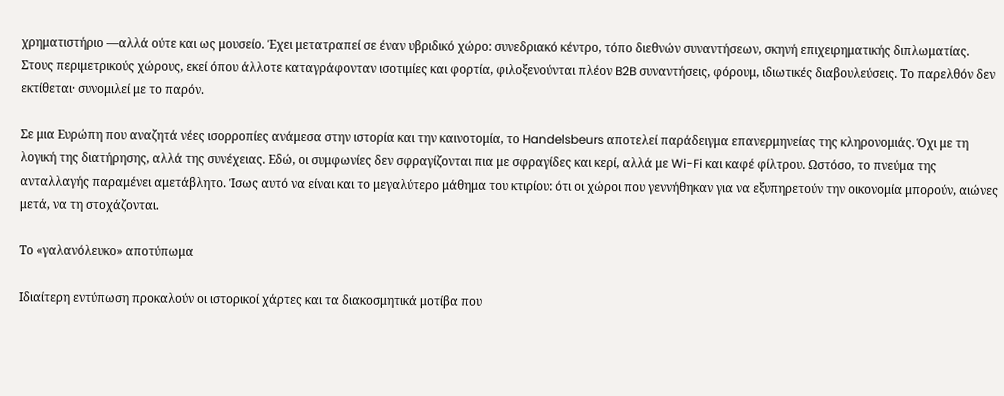χρηματιστήριο —αλλά ούτε και ως μουσείο. Έχει μετατραπεί σε έναν υβριδικό χώρο: συνεδριακό κέντρο, τόπο διεθνών συναντήσεων, σκηνή επιχειρηματικής διπλωματίας. Στους περιμετρικούς χώρους, εκεί όπου άλλοτε καταγράφονταν ισοτιμίες και φορτία, φιλοξενούνται πλέον B2B συναντήσεις, φόρουμ, ιδιωτικές διαβουλεύσεις. Το παρελθόν δεν εκτίθεται· συνομιλεί με το παρόν.

Σε μια Ευρώπη που αναζητά νέες ισορροπίες ανάμεσα στην ιστορία και την καινοτομία, το Handelsbeurs αποτελεί παράδειγμα επανερμηνείας της κληρονομιάς. Όχι με τη λογική της διατήρησης, αλλά της συνέχειας. Εδώ, οι συμφωνίες δεν σφραγίζονται πια με σφραγίδες και κερί, αλλά με Wi-Fi και καφέ φίλτρου. Ωστόσο, το πνεύμα της ανταλλαγής παραμένει αμετάβλητο. Ίσως αυτό να είναι και το μεγαλύτερο μάθημα του κτιρίου: ότι οι χώροι που γεννήθηκαν για να εξυπηρετούν την οικονομία μπορούν, αιώνες μετά, να τη στοχάζονται.

Το «γαλανόλευκο» αποτύπωμα

Ιδιαίτερη εντύπωση προκαλούν οι ιστορικοί χάρτες και τα διακοσμητικά μοτίβα που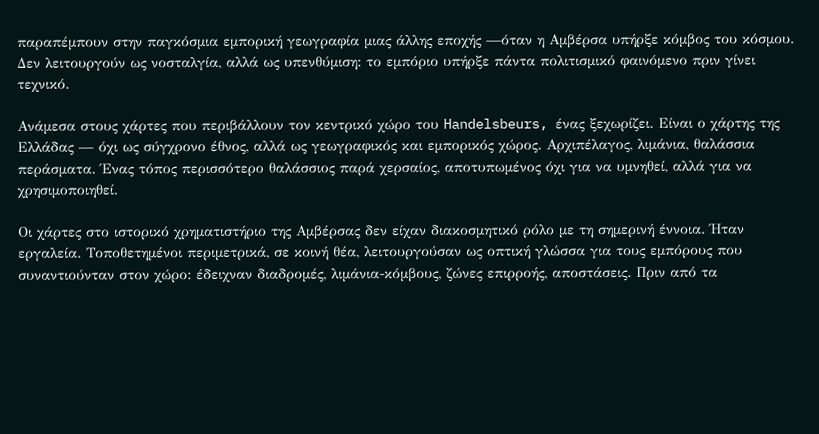παραπέμπουν στην παγκόσμια εμπορική γεωγραφία μιας άλλης εποχής —όταν η Αμβέρσα υπήρξε κόμβος του κόσμου. Δεν λειτουργούν ως νοσταλγία, αλλά ως υπενθύμιση: το εμπόριο υπήρξε πάντα πολιτισμικό φαινόμενο πριν γίνει τεχνικό.

Ανάμεσα στους χάρτες που περιβάλλουν τον κεντρικό χώρο του Handelsbeurs, ένας ξεχωρίζει. Είναι ο χάρτης της Ελλάδας — όχι ως σύγχρονο έθνος, αλλά ως γεωγραφικός και εμπορικός χώρος. Αρχιπέλαγος, λιμάνια, θαλάσσια περάσματα. Ένας τόπος περισσότερο θαλάσσιος παρά χερσαίος, αποτυπωμένος όχι για να υμνηθεί, αλλά για να χρησιμοποιηθεί.

Οι χάρτες στο ιστορικό χρηματιστήριο της Αμβέρσας δεν είχαν διακοσμητικό ρόλο με τη σημερινή έννοια. Ήταν εργαλεία. Τοποθετημένοι περιμετρικά, σε κοινή θέα, λειτουργούσαν ως οπτική γλώσσα για τους εμπόρους που συναντιούνταν στον χώρο: έδειχναν διαδρομές, λιμάνια-κόμβους, ζώνες επιρροής, αποστάσεις. Πριν από τα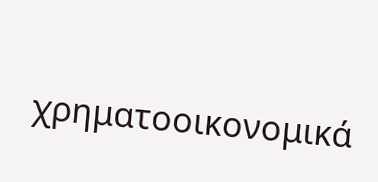χρηματοοικονομικά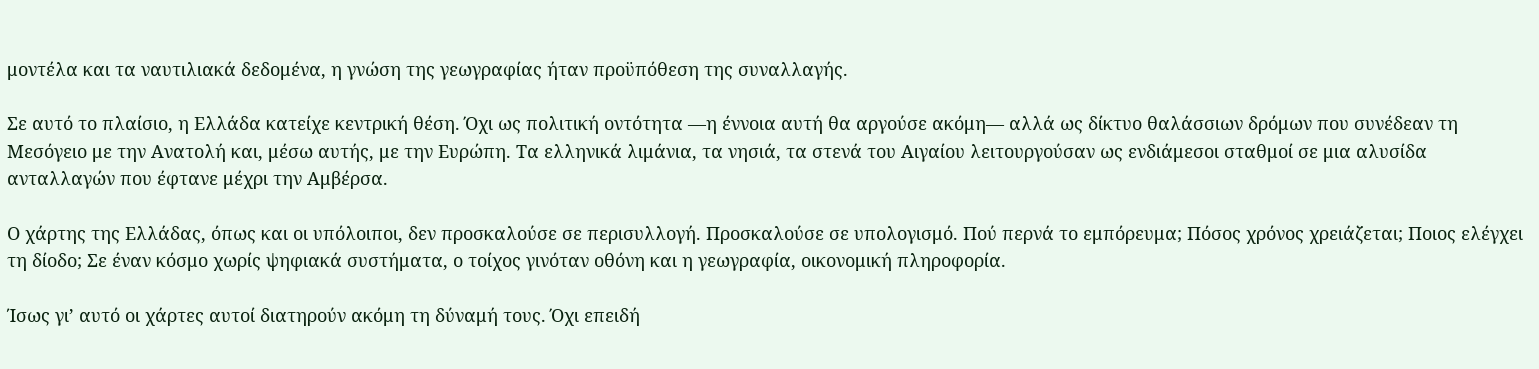μοντέλα και τα ναυτιλιακά δεδομένα, η γνώση της γεωγραφίας ήταν προϋπόθεση της συναλλαγής.

Σε αυτό το πλαίσιο, η Ελλάδα κατείχε κεντρική θέση. Όχι ως πολιτική οντότητα —η έννοια αυτή θα αργούσε ακόμη— αλλά ως δίκτυο θαλάσσιων δρόμων που συνέδεαν τη Μεσόγειο με την Ανατολή και, μέσω αυτής, με την Ευρώπη. Τα ελληνικά λιμάνια, τα νησιά, τα στενά του Αιγαίου λειτουργούσαν ως ενδιάμεσοι σταθμοί σε μια αλυσίδα ανταλλαγών που έφτανε μέχρι την Αμβέρσα.

Ο χάρτης της Ελλάδας, όπως και οι υπόλοιποι, δεν προσκαλούσε σε περισυλλογή. Προσκαλούσε σε υπολογισμό. Πού περνά το εμπόρευμα; Πόσος χρόνος χρειάζεται; Ποιος ελέγχει τη δίοδο; Σε έναν κόσμο χωρίς ψηφιακά συστήματα, ο τοίχος γινόταν οθόνη και η γεωγραφία, οικονομική πληροφορία.

Ίσως γι’ αυτό οι χάρτες αυτοί διατηρούν ακόμη τη δύναμή τους. Όχι επειδή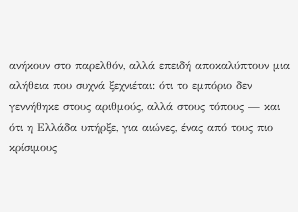ανήκουν στο παρελθόν, αλλά επειδή αποκαλύπτουν μια αλήθεια που συχνά ξεχνιέται: ότι το εμπόριο δεν γεννήθηκε στους αριθμούς, αλλά στους τόπους — και ότι η Ελλάδα υπήρξε, για αιώνες, ένας από τους πιο κρίσιμους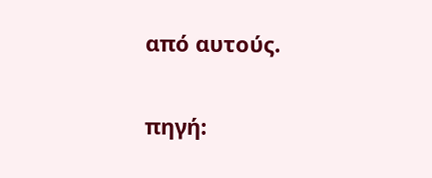από αυτούς.

πηγή: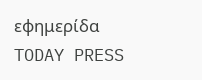εφημερίδα TODAY PRESS